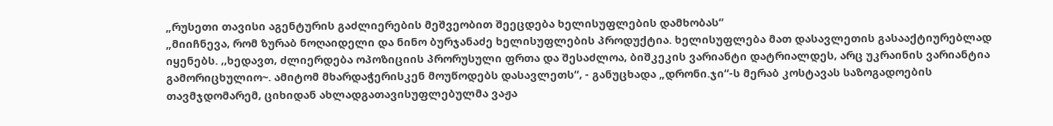„რუსეთი თავისი აგენტურის გაძლიერების მეშვეობით შეეცდება ხელისუფლების დამხობას“
„მიიჩნევა, რომ ზურაბ ნოღაიდელი და ნინო ბურჯანაძე ხელისუფლების პროდუქტია. ხელისუფლება მათ დასავლეთის გასააქტიურებლად იყენებს. ,,ხედავთ, ძლიერდება ოპოზიციის პრორუსული ფრთა და შესაძლოა, ბიშკეკის ვარიანტი დატრიალდეს, არც უკრაინის ვარიანტია გამორიცხულიო~. ამიტომ მხარდაჭერისკენ მოუწოდებს დასავლეთს“, - განუცხადა „დრონი.ჯი“-ს მერაბ კოსტავას საზოგადოების თავმჯდომარემ, ციხიდან ახლადგათავისუფლებულმა ვაჟა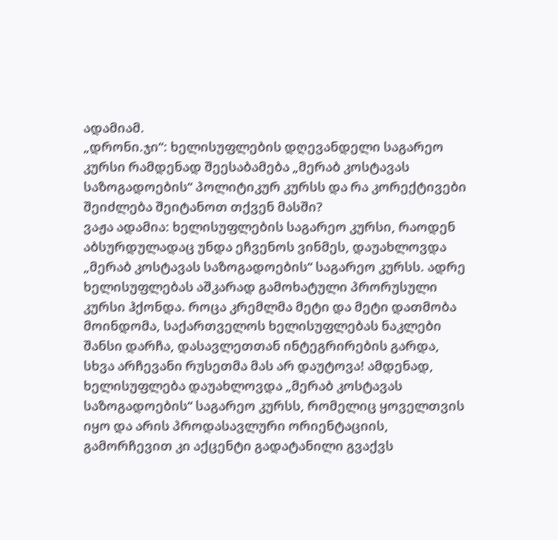ადამიამ.
„დრონი.ჯი“: ხელისუფლების დღევანდელი საგარეო კურსი რამდენად შეესაბამება „მერაბ კოსტავას საზოგადოების“ პოლიტიკურ კურსს და რა კორექტივები შეიძლება შეიტანოთ თქვენ მასში?
ვაჟა ადამია: ხელისუფლების საგარეო კურსი, რაოდენ აბსურდულადაც უნდა ეჩვენოს ვინმეს, დაუახლოვდა „მერაბ კოსტავას საზოგადოების“ საგარეო კურსს. ადრე ხელისუფლებას აშკარად გამოხატული პრორუსული კურსი ჰქონდა. როცა კრემლმა მეტი და მეტი დათმობა მოინდომა, საქართველოს ხელისუფლებას ნაკლები შანსი დარჩა, დასავლეთთან ინტეგრირების გარდა, სხვა არჩევანი რუსეთმა მას არ დაუტოვა! ამდენად, ხელისუფლება დაუახლოვდა „მერაბ კოსტავას საზოგადოების“ საგარეო კურსს, რომელიც ყოველთვის იყო და არის პროდასავლური ორიენტაციის, გამორჩევით კი აქცენტი გადატანილი გვაქვს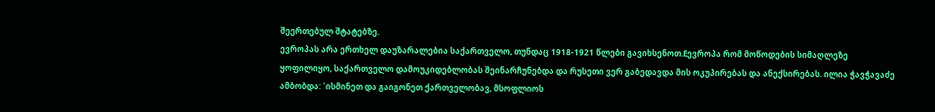შეერთებულ შტატებზე.
ევროპას არა ერთხელ დაუზარალებია საქართველო, თუნდაც 1918-1921 წლები გავიხსენოთ.Eევროპა რომ მოწოდების სიმაღლეზე ყოფილიყო, საქართველო დამოუკიდებლობას შეინარჩუნებდა და რუსეთი ვერ გაბედავდა მის ოკუპირებას და ანექსირებას. ილია ჭავჭავაძე ამბობდა: `ისმინეთ და გაიგონეთ ქართველობავ, მსოფლიოს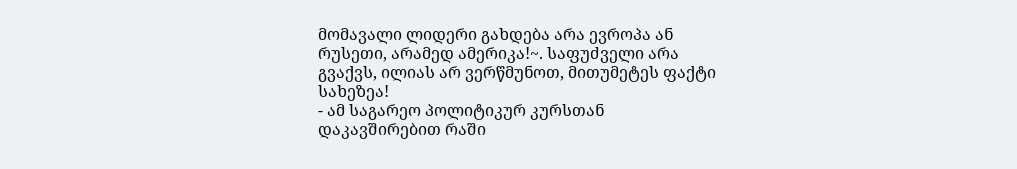მომავალი ლიდერი გახდება არა ევროპა ან რუსეთი, არამედ ამერიკა!~. საფუძველი არა გვაქვს, ილიას არ ვერწმუნოთ, მითუმეტეს ფაქტი სახეზეა!
- ამ საგარეო პოლიტიკურ კურსთან დაკავშირებით რაში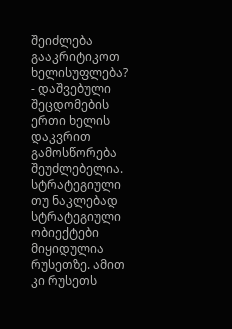შეიძლება გააკრიტიკოთ ხელისუფლება?
- დაშვებული შეცდომების ერთი ხელის დაკვრით გამოსწორება შეუძლებელია. სტრატეგიული თუ ნაკლებად სტრატეგიული ობიექტები მიყიდულია რუსეთზე. ამით კი რუსეთს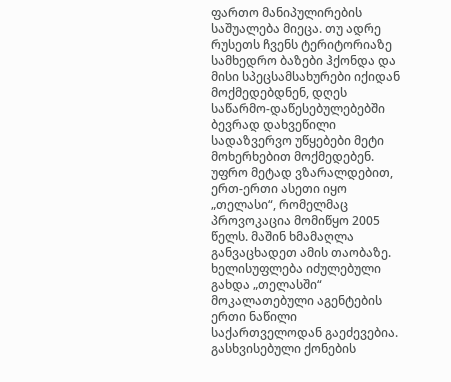ფართო მანიპულირების საშუალება მიეცა. თუ ადრე რუსეთს ჩვენს ტერიტორიაზე სამხედრო ბაზები ჰქონდა და მისი სპეცსამსახურები იქიდან მოქმედებდნენ, დღეს საწარმო-დაწესებულებებში ბევრად დახვეწილი სადაზვერვო უწყებები მეტი მოხერხებით მოქმედებენ.
უფრო მეტად ვზარალდებით, ერთ-ერთი ასეთი იყო „თელასი“, რომელმაც პროვოკაცია მომიწყო 2005 წელს. მაშინ ხმამაღლა განვაცხადეთ ამის თაობაზე. ხელისუფლება იძულებული გახდა „თელასში“ მოკალათებული აგენტების ერთი ნაწილი საქართველოდან გაეძევებია. გასხვისებული ქონების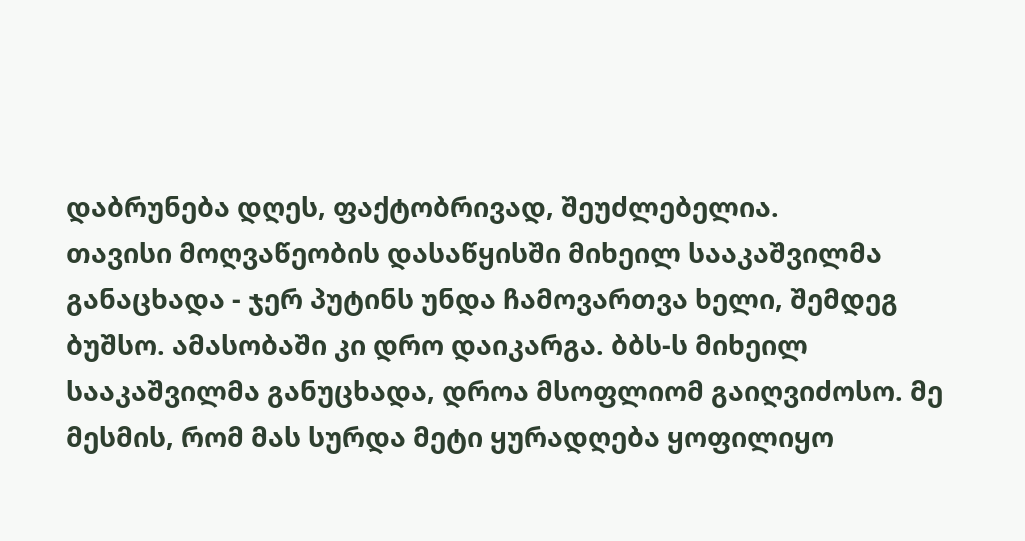დაბრუნება დღეს, ფაქტობრივად, შეუძლებელია.
თავისი მოღვაწეობის დასაწყისში მიხეილ სააკაშვილმა განაცხადა - ჯერ პუტინს უნდა ჩამოვართვა ხელი, შემდეგ ბუშსო. ამასობაში კი დრო დაიკარგა. ბბს-ს მიხეილ სააკაშვილმა განუცხადა, დროა მსოფლიომ გაიღვიძოსო. მე მესმის, რომ მას სურდა მეტი ყურადღება ყოფილიყო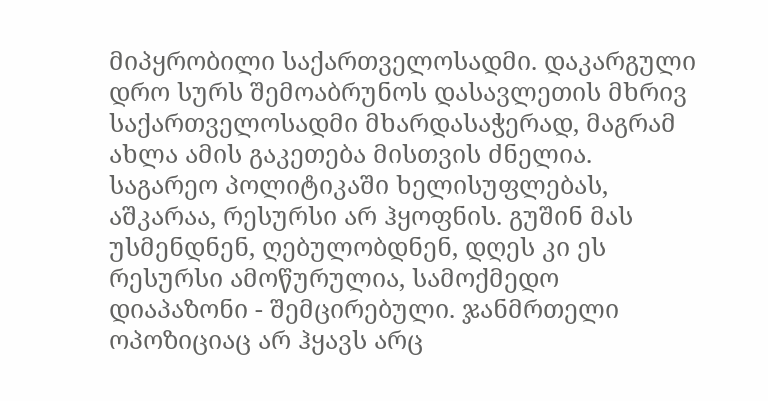მიპყრობილი საქართველოსადმი. დაკარგული დრო სურს შემოაბრუნოს დასავლეთის მხრივ საქართველოსადმი მხარდასაჭერად, მაგრამ ახლა ამის გაკეთება მისთვის ძნელია. საგარეო პოლიტიკაში ხელისუფლებას, აშკარაა, რესურსი არ ჰყოფნის. გუშინ მას უსმენდნენ, ღებულობდნენ, დღეს კი ეს რესურსი ამოწურულია, სამოქმედო დიაპაზონი - შემცირებული. ჯანმრთელი ოპოზიციაც არ ჰყავს არც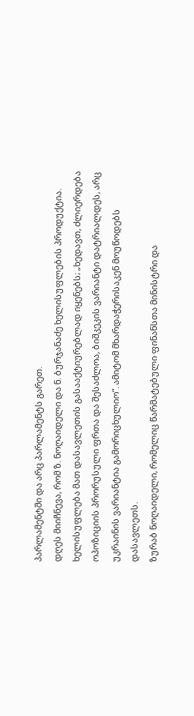პარლამენტში და არც პარლამენტს გარეთ.
დღეს მიიჩნევა, რომ ზ. ნოღაიდელი და ნ. ბურჯანაძე ხელისუფლების პროდუქტია. ხელისუფლება მათ დასავლეთის გასააქტიურებლად იყენებს; „ხედავთ, ძლიერდება ოპოზიციის პრორუსული ფრთა და შესაძლოა, ბიშკეკის ვარიანტი დატრიალდეს, არც უკრაინის ვარიანტია გამორიცხულიო“. ამიტომ მხარდაჭერისაკენ მოუწოდებს დასავლეთს.
ზურაბ ნოღაიდელი, რომელიც წარმატებული ფინანსთა მინისტრი და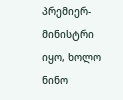პრემიერ-მინისტრი იყო, ხოლო ნინო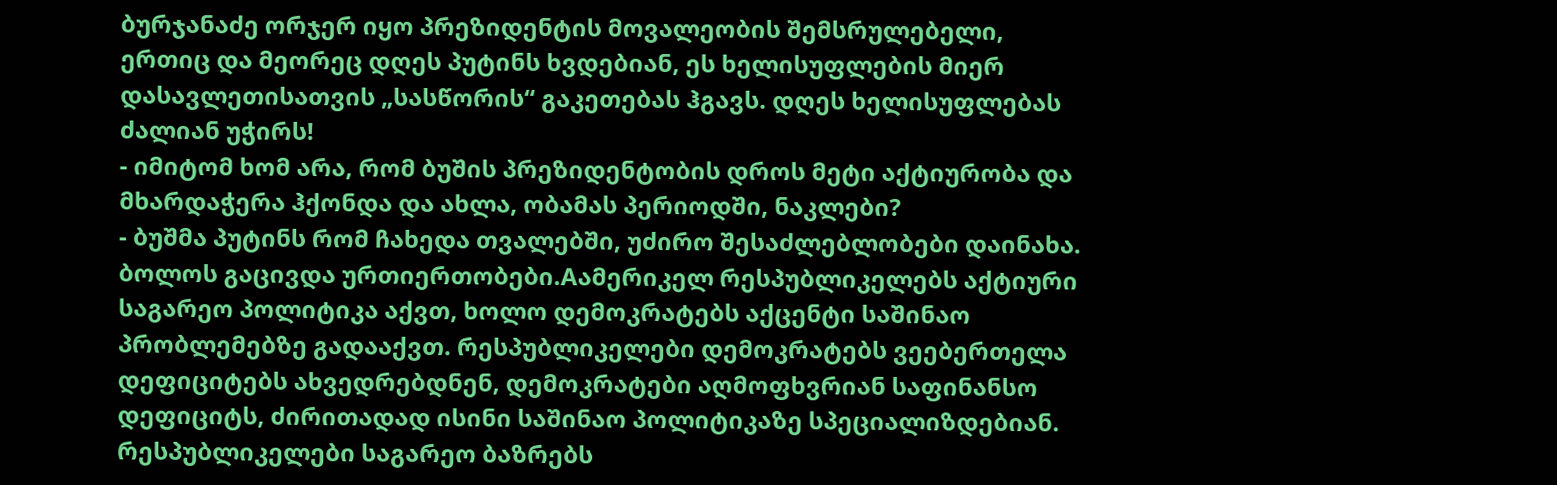ბურჯანაძე ორჯერ იყო პრეზიდენტის მოვალეობის შემსრულებელი, ერთიც და მეორეც დღეს პუტინს ხვდებიან, ეს ხელისუფლების მიერ დასავლეთისათვის „სასწორის“ გაკეთებას ჰგავს. დღეს ხელისუფლებას ძალიან უჭირს!
- იმიტომ ხომ არა, რომ ბუშის პრეზიდენტობის დროს მეტი აქტიურობა და მხარდაჭერა ჰქონდა და ახლა, ობამას პერიოდში, ნაკლები?
- ბუშმა პუტინს რომ ჩახედა თვალებში, უძირო შესაძლებლობები დაინახა. ბოლოს გაცივდა ურთიერთობები.Aამერიკელ რესპუბლიკელებს აქტიური საგარეო პოლიტიკა აქვთ, ხოლო დემოკრატებს აქცენტი საშინაო პრობლემებზე გადააქვთ. რესპუბლიკელები დემოკრატებს ვეებერთელა დეფიციტებს ახვედრებდნენ, დემოკრატები აღმოფხვრიან საფინანსო დეფიციტს, ძირითადად ისინი საშინაო პოლიტიკაზე სპეციალიზდებიან. რესპუბლიკელები საგარეო ბაზრებს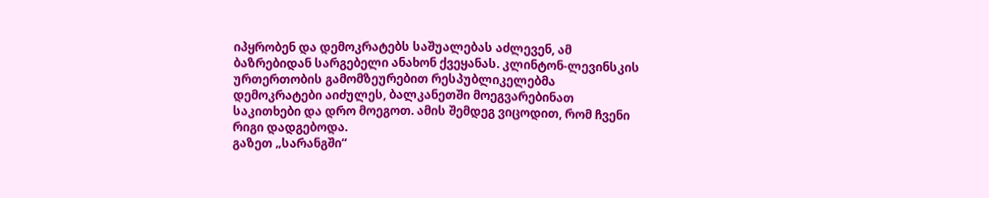იპყრობენ და დემოკრატებს საშუალებას აძლევენ, ამ ბაზრებიდან სარგებელი ანახონ ქვეყანას. კლინტონ-ლევინსკის ურთერთობის გამომზეურებით რესპუბლიკელებმა დემოკრატები აიძულეს, ბალკანეთში მოეგვარებინათ საკითხები და დრო მოეგოთ. ამის შემდეგ ვიცოდით, რომ ჩვენი რიგი დადგებოდა.
გაზეთ „სარანგში“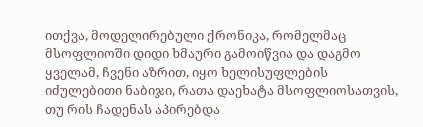ითქვა, მოდელირებული ქრონიკა, რომელმაც მსოფლიოში დიდი ხმაური გამოიწვია და დაგმო ყველამ, ჩვენი აზრით, იყო ხელისუფლების იძულებითი ნაბიჯი, რათა დაეხატა მსოფლიოსათვის, თუ რის ჩადენას აპირებდა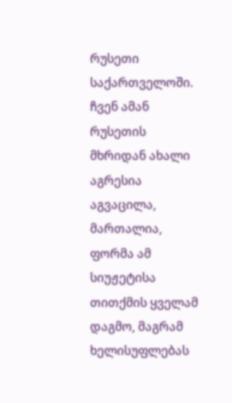რუსეთი საქართველოში. ჩვენ ამან რუსეთის მხრიდან ახალი აგრესია აგვაცილა, მართალია, ფორმა ამ სიუჟეტისა თითქმის ყველამ დაგმო, მაგრამ ხელისუფლებას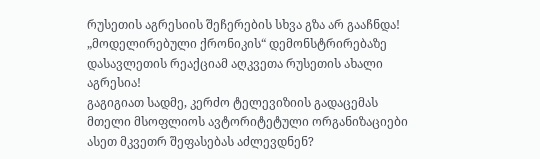რუსეთის აგრესიის შეჩერების სხვა გზა არ გააჩნდა! „მოდელირებული ქრონიკის“ დემონსტრირებაზე დასავლეთის რეაქციამ აღკვეთა რუსეთის ახალი აგრესია!
გაგიგიათ სადმე, კერძო ტელევიზიის გადაცემას მთელი მსოფლიოს ავტორიტეტული ორგანიზაციები ასეთ მკვეთრ შეფასებას აძლევდნენ?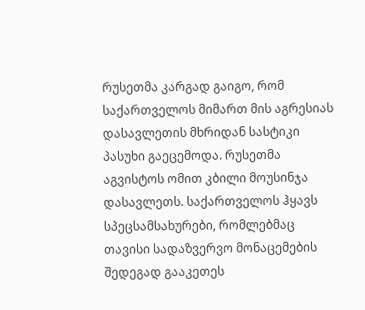რუსეთმა კარგად გაიგო, რომ საქართველოს მიმართ მის აგრესიას დასავლეთის მხრიდან სასტიკი პასუხი გაეცემოდა. რუსეთმა აგვისტოს ომით კბილი მოუსინჯა დასავლეთს. საქართველოს ჰყავს სპეცსამსახურები, რომლებმაც თავისი სადაზვერვო მონაცემების შედეგად გააკეთეს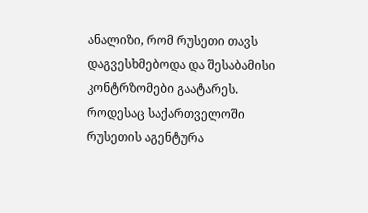ანალიზი, რომ რუსეთი თავს დაგვესხმებოდა და შესაბამისი კონტრზომები გაატარეს. როდესაც საქართველოში რუსეთის აგენტურა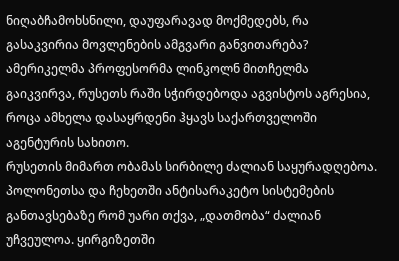ნიღაბჩამოხსნილი, დაუფარავად მოქმედებს, რა გასაკვირია მოვლენების ამგვარი განვითარება? ამერიკელმა პროფესორმა ლინკოლნ მითჩელმა გაიკვირვა, რუსეთს რაში სჭირდებოდა აგვისტოს აგრესია, როცა ამხელა დასაყრდენი ჰყავს საქართველოში აგენტურის სახითო.
რუსეთის მიმართ ობამას სირბილე ძალიან საყურადღებოა. პოლონეთსა და ჩეხეთში ანტისარაკეტო სისტემების განთავსებაზე რომ უარი თქვა, „დათმობა“ ძალიან უჩვეულოა. ყირგიზეთში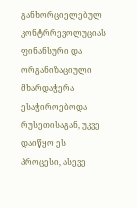განხორციელებულ კონტრრევოლუციას ფინანსური და ორგანიზაციული მხარდაჭერა ესაჭიროებოდა რუსეთისაგან, უკვე დაიწყო ეს პროცესი, ასევე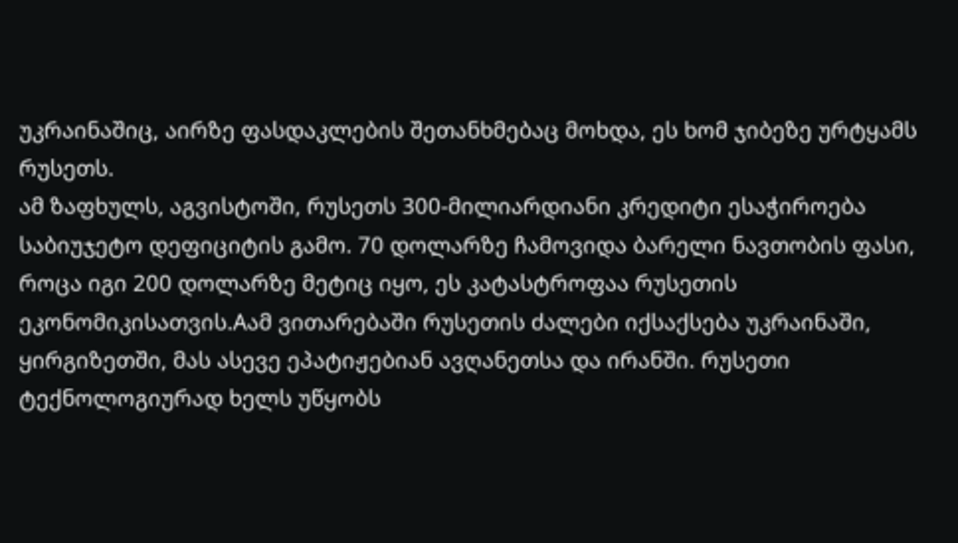უკრაინაშიც, აირზე ფასდაკლების შეთანხმებაც მოხდა, ეს ხომ ჯიბეზე ურტყამს რუსეთს.
ამ ზაფხულს, აგვისტოში, რუსეთს 300-მილიარდიანი კრედიტი ესაჭიროება საბიუჯეტო დეფიციტის გამო. 70 დოლარზე ჩამოვიდა ბარელი ნავთობის ფასი, როცა იგი 200 დოლარზე მეტიც იყო, ეს კატასტროფაა რუსეთის ეკონომიკისათვის.Aამ ვითარებაში რუსეთის ძალები იქსაქსება უკრაინაში, ყირგიზეთში, მას ასევე ეპატიჟებიან ავღანეთსა და ირანში. რუსეთი ტექნოლოგიურად ხელს უწყობს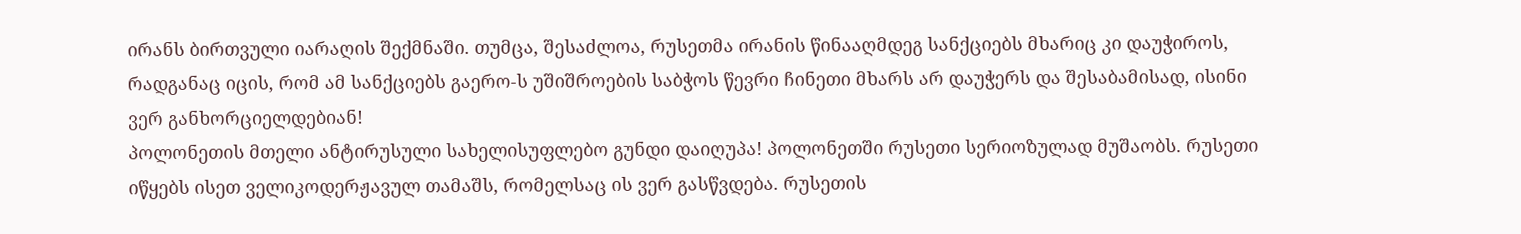ირანს ბირთვული იარაღის შექმნაში. თუმცა, შესაძლოა, რუსეთმა ირანის წინააღმდეგ სანქციებს მხარიც კი დაუჭიროს, რადგანაც იცის, რომ ამ სანქციებს გაერო-ს უშიშროების საბჭოს წევრი ჩინეთი მხარს არ დაუჭერს და შესაბამისად, ისინი ვერ განხორციელდებიან!
პოლონეთის მთელი ანტირუსული სახელისუფლებო გუნდი დაიღუპა! პოლონეთში რუსეთი სერიოზულად მუშაობს. რუსეთი იწყებს ისეთ ველიკოდერჟავულ თამაშს, რომელსაც ის ვერ გასწვდება. რუსეთის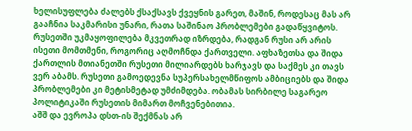ხელისუფლება ძალებს ქსაქსავს ქვეყნის გარეთ, მაშინ, როდესაც მას არ გააჩნია საკმარისი უნარი, რათა საშინაო პრობლემები გადაწყვიტოს. რუსეთში უკმაყოფილება მკვეთრად იზრდება, რადგან რუსი არ არის ისეთი მომთმენი, როგორიც აღმოჩნდა ქართველი. აფხაზეთსა და შიდა ქართლის მთიანეთში რუსეთი მილიარდებს ხარჯავს და საქმეს კი თავს ვერ აბამს. რუსეთი გამოედევნა სუპერსახელმწიფოს ამბიციებს და შიდა პრობლემები კი მეტისმეტად უმძიმდება. ობამას სირბილე საგარეო პოლიტიკაში რუსეთის მიმართ მოჩვენებითია.
აშშ და ევროპა დსთ-ის შექმნას არ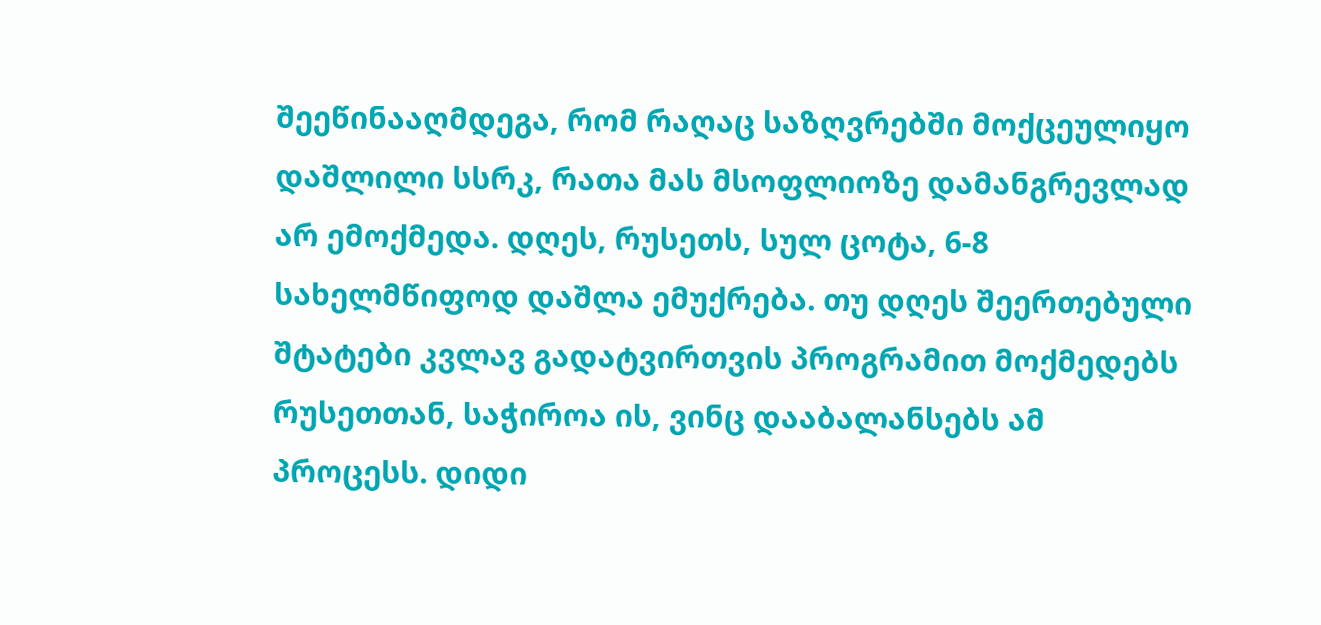შეეწინააღმდეგა, რომ რაღაც საზღვრებში მოქცეულიყო დაშლილი სსრკ, რათა მას მსოფლიოზე დამანგრევლად არ ემოქმედა. დღეს, რუსეთს, სულ ცოტა, 6-8 სახელმწიფოდ დაშლა ემუქრება. თუ დღეს შეერთებული შტატები კვლავ გადატვირთვის პროგრამით მოქმედებს რუსეთთან, საჭიროა ის, ვინც დააბალანსებს ამ პროცესს. დიდი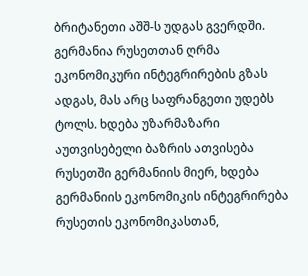ბრიტანეთი აშშ-ს უდგას გვერდში. გერმანია რუსეთთან ღრმა ეკონომიკური ინტეგრირების გზას ადგას, მას არც საფრანგეთი უდებს ტოლს. ხდება უზარმაზარი აუთვისებელი ბაზრის ათვისება რუსეთში გერმანიის მიერ, ხდება გერმანიის ეკონომიკის ინტეგრირება რუსეთის ეკონომიკასთან,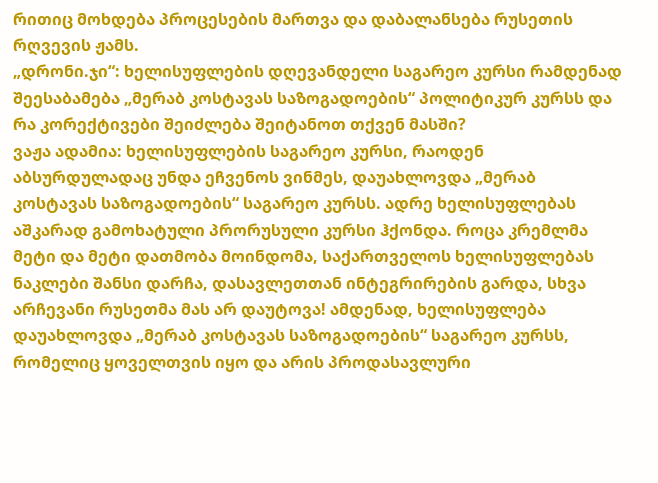რითიც მოხდება პროცესების მართვა და დაბალანსება რუსეთის რღვევის ჟამს.
„დრონი.ჯი“: ხელისუფლების დღევანდელი საგარეო კურსი რამდენად შეესაბამება „მერაბ კოსტავას საზოგადოების“ პოლიტიკურ კურსს და რა კორექტივები შეიძლება შეიტანოთ თქვენ მასში?
ვაჟა ადამია: ხელისუფლების საგარეო კურსი, რაოდენ აბსურდულადაც უნდა ეჩვენოს ვინმეს, დაუახლოვდა „მერაბ კოსტავას საზოგადოების“ საგარეო კურსს. ადრე ხელისუფლებას აშკარად გამოხატული პრორუსული კურსი ჰქონდა. როცა კრემლმა მეტი და მეტი დათმობა მოინდომა, საქართველოს ხელისუფლებას ნაკლები შანსი დარჩა, დასავლეთთან ინტეგრირების გარდა, სხვა არჩევანი რუსეთმა მას არ დაუტოვა! ამდენად, ხელისუფლება დაუახლოვდა „მერაბ კოსტავას საზოგადოების“ საგარეო კურსს, რომელიც ყოველთვის იყო და არის პროდასავლური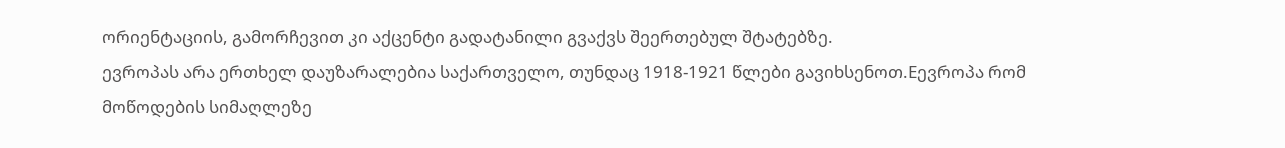ორიენტაციის, გამორჩევით კი აქცენტი გადატანილი გვაქვს შეერთებულ შტატებზე.
ევროპას არა ერთხელ დაუზარალებია საქართველო, თუნდაც 1918-1921 წლები გავიხსენოთ.Eევროპა რომ მოწოდების სიმაღლეზე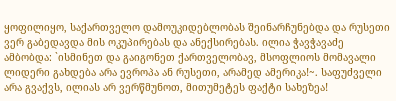ყოფილიყო, საქართველო დამოუკიდებლობას შეინარჩუნებდა და რუსეთი ვერ გაბედავდა მის ოკუპირებას და ანექსირებას. ილია ჭავჭავაძე ამბობდა: `ისმინეთ და გაიგონეთ ქართველობავ, მსოფლიოს მომავალი ლიდერი გახდება არა ევროპა ან რუსეთი, არამედ ამერიკა!~. საფუძველი არა გვაქვს, ილიას არ ვერწმუნოთ, მითუმეტეს ფაქტი სახეზეა!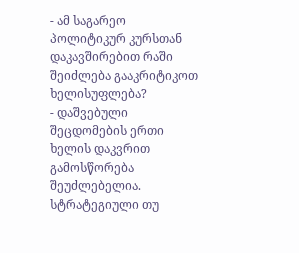- ამ საგარეო პოლიტიკურ კურსთან დაკავშირებით რაში შეიძლება გააკრიტიკოთ ხელისუფლება?
- დაშვებული შეცდომების ერთი ხელის დაკვრით გამოსწორება შეუძლებელია. სტრატეგიული თუ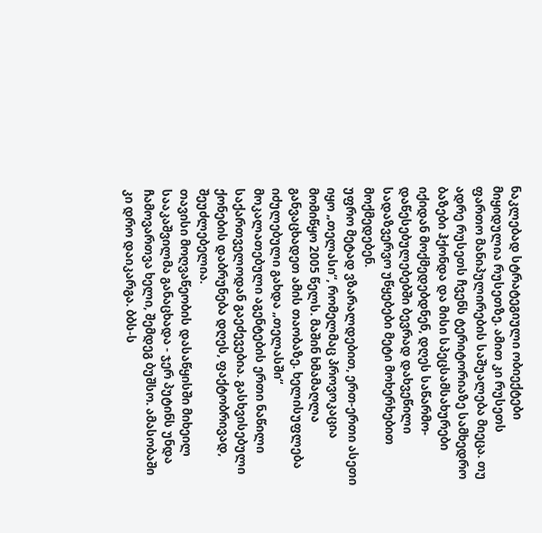ნაკლებად სტრატეგიული ობიექტები მიყიდულია რუსეთზე. ამით კი რუსეთს ფართო მანიპულირების საშუალება მიეცა. თუ ადრე რუსეთს ჩვენს ტერიტორიაზე სამხედრო ბაზები ჰქონდა და მისი სპეცსამსახურები იქიდან მოქმედებდნენ, დღეს საწარმო-დაწესებულებებში ბევრად დახვეწილი სადაზვერვო უწყებები მეტი მოხერხებით მოქმედებენ.
უფრო მეტად ვზარალდებით, ერთ-ერთი ასეთი იყო „თელასი“, რომელმაც პროვოკაცია მომიწყო 2005 წელს. მაშინ ხმამაღლა განვაცხადეთ ამის თაობაზე. ხელისუფლება იძულებული გახდა „თელასში“ მოკალათებული აგენტების ერთი ნაწილი საქართველოდან გაეძევებია. გასხვისებული ქონების დაბრუნება დღეს, ფაქტობრივად, შეუძლებელია.
თავისი მოღვაწეობის დასაწყისში მიხეილ სააკაშვილმა განაცხადა - ჯერ პუტინს უნდა ჩამოვართვა ხელი, შემდეგ ბუშსო. ამასობაში კი დრო დაიკარგა. ბბს-ს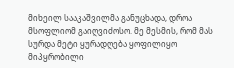მიხეილ სააკაშვილმა განუცხადა, დროა მსოფლიომ გაიღვიძოსო. მე მესმის, რომ მას სურდა მეტი ყურადღება ყოფილიყო მიპყრობილი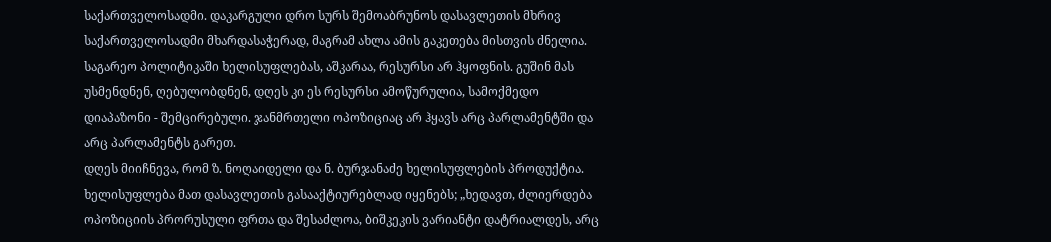საქართველოსადმი. დაკარგული დრო სურს შემოაბრუნოს დასავლეთის მხრივ საქართველოსადმი მხარდასაჭერად, მაგრამ ახლა ამის გაკეთება მისთვის ძნელია. საგარეო პოლიტიკაში ხელისუფლებას, აშკარაა, რესურსი არ ჰყოფნის. გუშინ მას უსმენდნენ, ღებულობდნენ, დღეს კი ეს რესურსი ამოწურულია, სამოქმედო დიაპაზონი - შემცირებული. ჯანმრთელი ოპოზიციაც არ ჰყავს არც პარლამენტში და არც პარლამენტს გარეთ.
დღეს მიიჩნევა, რომ ზ. ნოღაიდელი და ნ. ბურჯანაძე ხელისუფლების პროდუქტია. ხელისუფლება მათ დასავლეთის გასააქტიურებლად იყენებს; „ხედავთ, ძლიერდება ოპოზიციის პრორუსული ფრთა და შესაძლოა, ბიშკეკის ვარიანტი დატრიალდეს, არც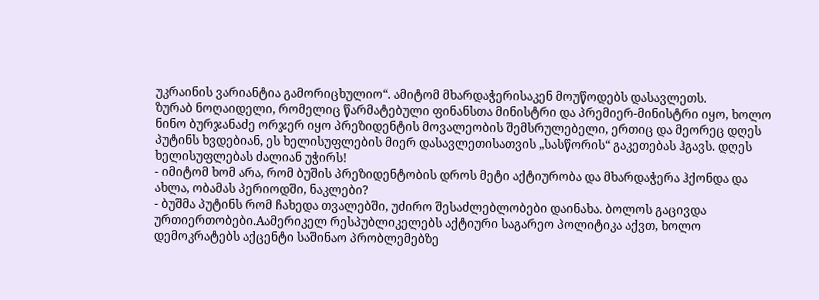უკრაინის ვარიანტია გამორიცხულიო“. ამიტომ მხარდაჭერისაკენ მოუწოდებს დასავლეთს.
ზურაბ ნოღაიდელი, რომელიც წარმატებული ფინანსთა მინისტრი და პრემიერ-მინისტრი იყო, ხოლო ნინო ბურჯანაძე ორჯერ იყო პრეზიდენტის მოვალეობის შემსრულებელი, ერთიც და მეორეც დღეს პუტინს ხვდებიან, ეს ხელისუფლების მიერ დასავლეთისათვის „სასწორის“ გაკეთებას ჰგავს. დღეს ხელისუფლებას ძალიან უჭირს!
- იმიტომ ხომ არა, რომ ბუშის პრეზიდენტობის დროს მეტი აქტიურობა და მხარდაჭერა ჰქონდა და ახლა, ობამას პერიოდში, ნაკლები?
- ბუშმა პუტინს რომ ჩახედა თვალებში, უძირო შესაძლებლობები დაინახა. ბოლოს გაცივდა ურთიერთობები.Aამერიკელ რესპუბლიკელებს აქტიური საგარეო პოლიტიკა აქვთ, ხოლო დემოკრატებს აქცენტი საშინაო პრობლემებზე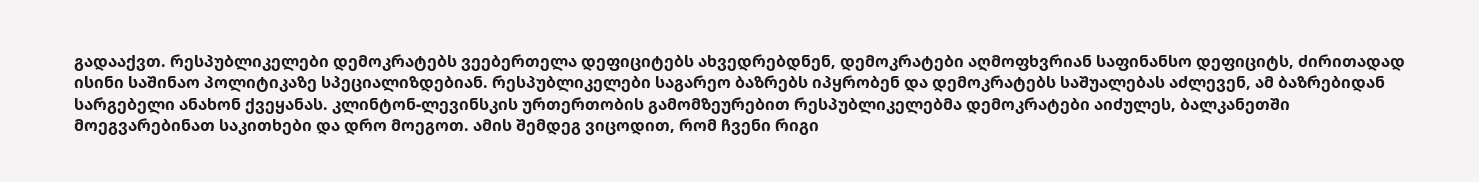გადააქვთ. რესპუბლიკელები დემოკრატებს ვეებერთელა დეფიციტებს ახვედრებდნენ, დემოკრატები აღმოფხვრიან საფინანსო დეფიციტს, ძირითადად ისინი საშინაო პოლიტიკაზე სპეციალიზდებიან. რესპუბლიკელები საგარეო ბაზრებს იპყრობენ და დემოკრატებს საშუალებას აძლევენ, ამ ბაზრებიდან სარგებელი ანახონ ქვეყანას. კლინტონ-ლევინსკის ურთერთობის გამომზეურებით რესპუბლიკელებმა დემოკრატები აიძულეს, ბალკანეთში მოეგვარებინათ საკითხები და დრო მოეგოთ. ამის შემდეგ ვიცოდით, რომ ჩვენი რიგი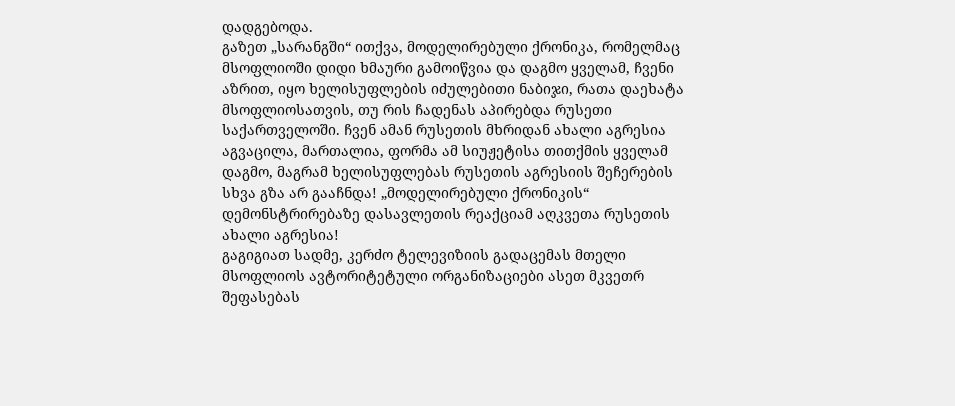დადგებოდა.
გაზეთ „სარანგში“ ითქვა, მოდელირებული ქრონიკა, რომელმაც მსოფლიოში დიდი ხმაური გამოიწვია და დაგმო ყველამ, ჩვენი აზრით, იყო ხელისუფლების იძულებითი ნაბიჯი, რათა დაეხატა მსოფლიოსათვის, თუ რის ჩადენას აპირებდა რუსეთი საქართველოში. ჩვენ ამან რუსეთის მხრიდან ახალი აგრესია აგვაცილა, მართალია, ფორმა ამ სიუჟეტისა თითქმის ყველამ დაგმო, მაგრამ ხელისუფლებას რუსეთის აგრესიის შეჩერების სხვა გზა არ გააჩნდა! „მოდელირებული ქრონიკის“ დემონსტრირებაზე დასავლეთის რეაქციამ აღკვეთა რუსეთის ახალი აგრესია!
გაგიგიათ სადმე, კერძო ტელევიზიის გადაცემას მთელი მსოფლიოს ავტორიტეტული ორგანიზაციები ასეთ მკვეთრ შეფასებას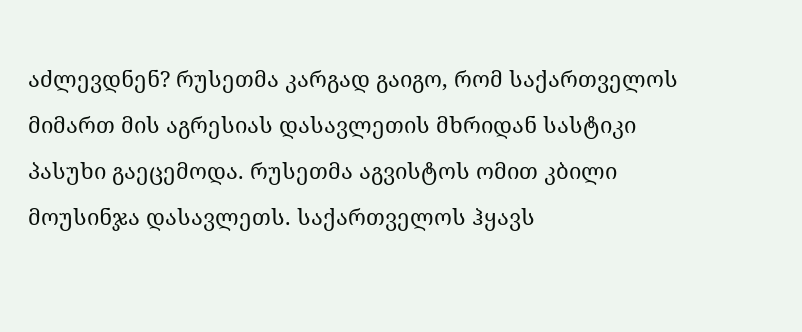აძლევდნენ? რუსეთმა კარგად გაიგო, რომ საქართველოს მიმართ მის აგრესიას დასავლეთის მხრიდან სასტიკი პასუხი გაეცემოდა. რუსეთმა აგვისტოს ომით კბილი მოუსინჯა დასავლეთს. საქართველოს ჰყავს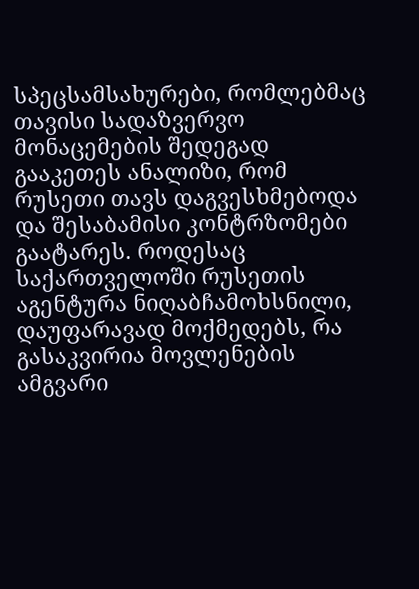სპეცსამსახურები, რომლებმაც თავისი სადაზვერვო მონაცემების შედეგად გააკეთეს ანალიზი, რომ რუსეთი თავს დაგვესხმებოდა და შესაბამისი კონტრზომები გაატარეს. როდესაც საქართველოში რუსეთის აგენტურა ნიღაბჩამოხსნილი, დაუფარავად მოქმედებს, რა გასაკვირია მოვლენების ამგვარი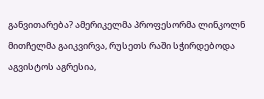განვითარება? ამერიკელმა პროფესორმა ლინკოლნ მითჩელმა გაიკვირვა, რუსეთს რაში სჭირდებოდა აგვისტოს აგრესია,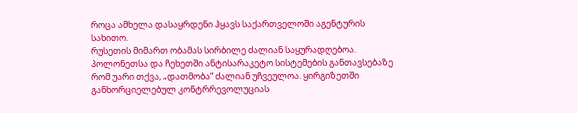როცა ამხელა დასაყრდენი ჰყავს საქართველოში აგენტურის სახითო.
რუსეთის მიმართ ობამას სირბილე ძალიან საყურადღებოა. პოლონეთსა და ჩეხეთში ანტისარაკეტო სისტემების განთავსებაზე რომ უარი თქვა, „დათმობა“ ძალიან უჩვეულოა. ყირგიზეთში განხორციელებულ კონტრრევოლუციას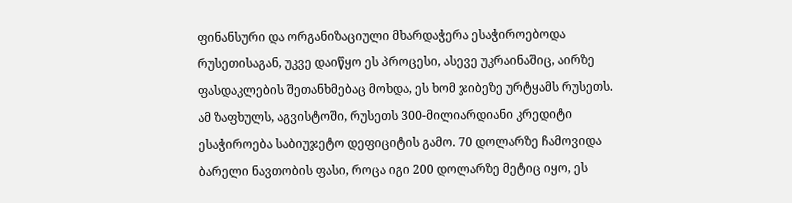ფინანსური და ორგანიზაციული მხარდაჭერა ესაჭიროებოდა რუსეთისაგან, უკვე დაიწყო ეს პროცესი, ასევე უკრაინაშიც, აირზე ფასდაკლების შეთანხმებაც მოხდა, ეს ხომ ჯიბეზე ურტყამს რუსეთს.
ამ ზაფხულს, აგვისტოში, რუსეთს 300-მილიარდიანი კრედიტი ესაჭიროება საბიუჯეტო დეფიციტის გამო. 70 დოლარზე ჩამოვიდა ბარელი ნავთობის ფასი, როცა იგი 200 დოლარზე მეტიც იყო, ეს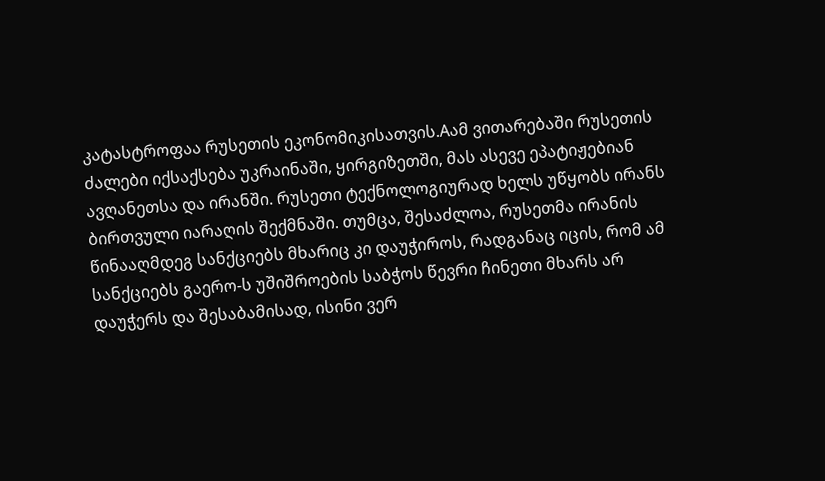კატასტროფაა რუსეთის ეკონომიკისათვის.Aამ ვითარებაში რუსეთის ძალები იქსაქსება უკრაინაში, ყირგიზეთში, მას ასევე ეპატიჟებიან ავღანეთსა და ირანში. რუსეთი ტექნოლოგიურად ხელს უწყობს ირანს ბირთვული იარაღის შექმნაში. თუმცა, შესაძლოა, რუსეთმა ირანის წინააღმდეგ სანქციებს მხარიც კი დაუჭიროს, რადგანაც იცის, რომ ამ სანქციებს გაერო-ს უშიშროების საბჭოს წევრი ჩინეთი მხარს არ დაუჭერს და შესაბამისად, ისინი ვერ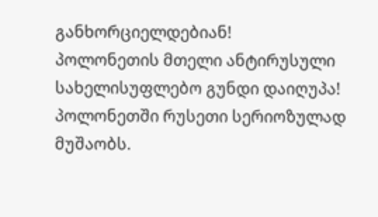განხორციელდებიან!
პოლონეთის მთელი ანტირუსული სახელისუფლებო გუნდი დაიღუპა! პოლონეთში რუსეთი სერიოზულად მუშაობს.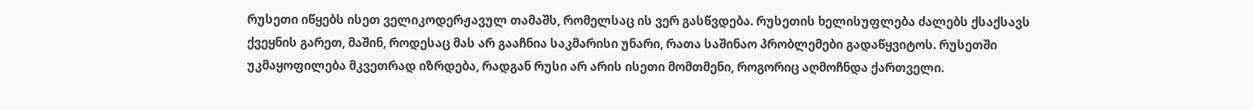რუსეთი იწყებს ისეთ ველიკოდერჟავულ თამაშს, რომელსაც ის ვერ გასწვდება. რუსეთის ხელისუფლება ძალებს ქსაქსავს ქვეყნის გარეთ, მაშინ, როდესაც მას არ გააჩნია საკმარისი უნარი, რათა საშინაო პრობლემები გადაწყვიტოს. რუსეთში უკმაყოფილება მკვეთრად იზრდება, რადგან რუსი არ არის ისეთი მომთმენი, როგორიც აღმოჩნდა ქართველი.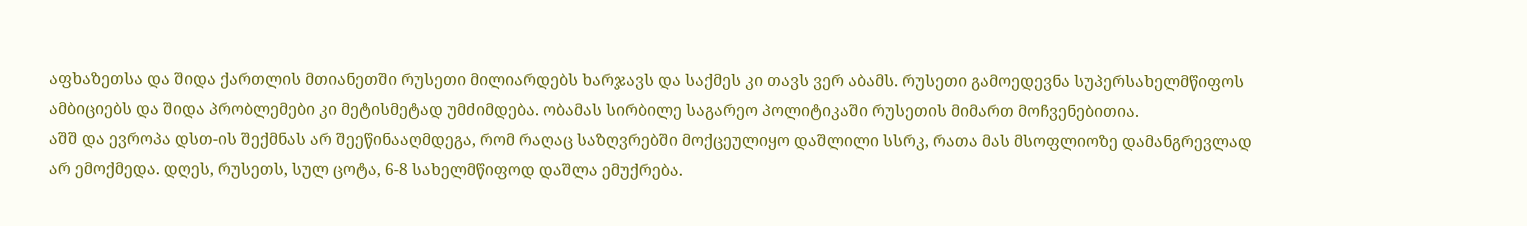აფხაზეთსა და შიდა ქართლის მთიანეთში რუსეთი მილიარდებს ხარჯავს და საქმეს კი თავს ვერ აბამს. რუსეთი გამოედევნა სუპერსახელმწიფოს ამბიციებს და შიდა პრობლემები კი მეტისმეტად უმძიმდება. ობამას სირბილე საგარეო პოლიტიკაში რუსეთის მიმართ მოჩვენებითია.
აშშ და ევროპა დსთ-ის შექმნას არ შეეწინააღმდეგა, რომ რაღაც საზღვრებში მოქცეულიყო დაშლილი სსრკ, რათა მას მსოფლიოზე დამანგრევლად არ ემოქმედა. დღეს, რუსეთს, სულ ცოტა, 6-8 სახელმწიფოდ დაშლა ემუქრება.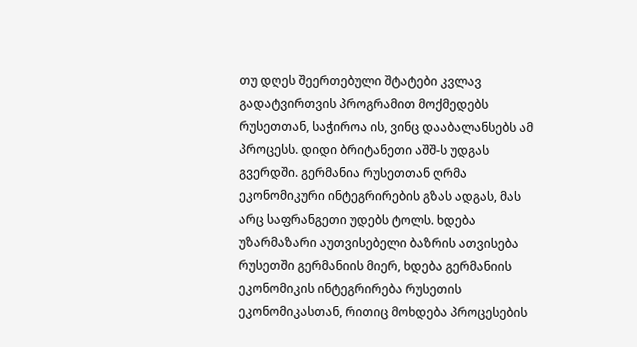თუ დღეს შეერთებული შტატები კვლავ გადატვირთვის პროგრამით მოქმედებს რუსეთთან, საჭიროა ის, ვინც დააბალანსებს ამ პროცესს. დიდი ბრიტანეთი აშშ-ს უდგას გვერდში. გერმანია რუსეთთან ღრმა ეკონომიკური ინტეგრირების გზას ადგას, მას არც საფრანგეთი უდებს ტოლს. ხდება უზარმაზარი აუთვისებელი ბაზრის ათვისება რუსეთში გერმანიის მიერ, ხდება გერმანიის ეკონომიკის ინტეგრირება რუსეთის ეკონომიკასთან, რითიც მოხდება პროცესების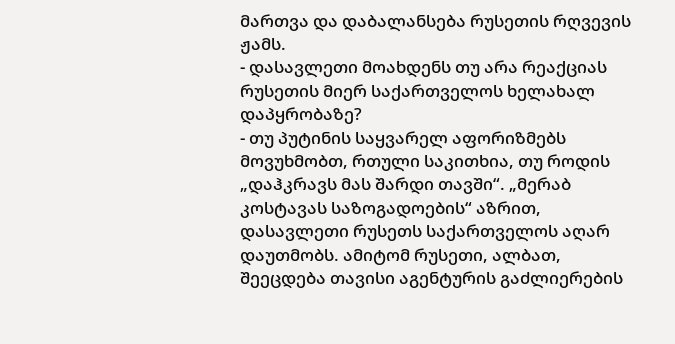მართვა და დაბალანსება რუსეთის რღვევის ჟამს.
- დასავლეთი მოახდენს თუ არა რეაქციას რუსეთის მიერ საქართველოს ხელახალ დაპყრობაზე?
- თუ პუტინის საყვარელ აფორიზმებს მოვუხმობთ, რთული საკითხია, თუ როდის „დაჰკრავს მას შარდი თავში“. „მერაბ კოსტავას საზოგადოების“ აზრით, დასავლეთი რუსეთს საქართველოს აღარ დაუთმობს. ამიტომ რუსეთი, ალბათ, შეეცდება თავისი აგენტურის გაძლიერების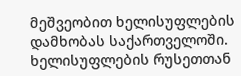მეშვეობით ხელისუფლების დამხობას საქართველოში.
ხელისუფლების რუსეთთან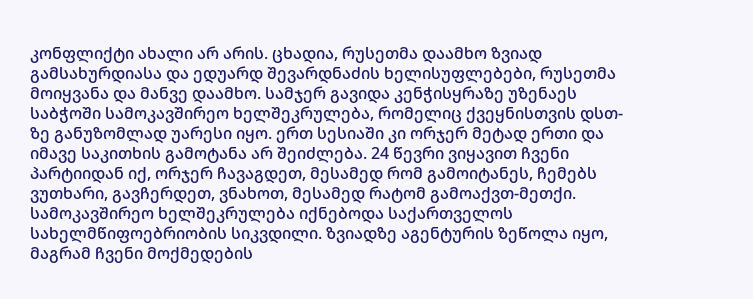კონფლიქტი ახალი არ არის. ცხადია, რუსეთმა დაამხო ზვიად გამსახურდიასა და ედუარდ შევარდნაძის ხელისუფლებები, რუსეთმა მოიყვანა და მანვე დაამხო. სამჯერ გავიდა კენჭისყრაზე უზენაეს საბჭოში სამოკავშირეო ხელშეკრულება, რომელიც ქვეყნისთვის დსთ-ზე განუზომლად უარესი იყო. ერთ სესიაში კი ორჯერ მეტად ერთი და იმავე საკითხის გამოტანა არ შეიძლება. 24 წევრი ვიყავით ჩვენი პარტიიდან იქ, ორჯერ ჩავაგდეთ, მესამედ რომ გამოიტანეს, ჩემებს ვუთხარი, გავჩერდეთ, ვნახოთ, მესამედ რატომ გამოაქვთ-მეთქი.
სამოკავშირეო ხელშეკრულება იქნებოდა საქართველოს სახელმწიფოებრიობის სიკვდილი. ზვიადზე აგენტურის ზეწოლა იყო, მაგრამ ჩვენი მოქმედების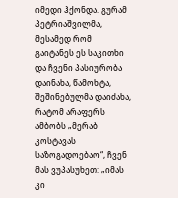იმედი ჰქონდა. გურამ პეტრიაშვილმა, მესამედ რომ გაიტანეს ეს საკითხი და ჩვენი პასიურობა დაინახა, წამოხტა, შეშინებულმა დაიძახა, რატომ არაფერს ამბობს „მერაბ კოსტავას საზოგადოებაო“, ჩვენ მას ვუპასუხეთ: „იმას კი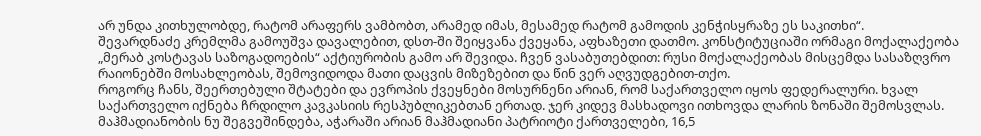არ უნდა კითხულობდე, რატომ არაფერს ვამბობთ, არამედ იმას, მესამედ რატომ გამოდის კენჭისყრაზე ეს საკითხი“.
შევარდნაძე კრემლმა გამოუშვა დავალებით, დსთ-ში შეიყვანა ქვეყანა, აფხაზეთი დათმო. კონსტიტუციაში ორმაგი მოქალაქეობა „მერაბ კოსტავას საზოგადოების“ აქტიურობის გამო არ შევიდა. ჩვენ ვასაბუთებდით: რუსი მოქალაქეობას მისცემდა სასაზღვრო რაიონებში მოსახლეობას, შემოვიდოდა მათი დაცვის მიზეზებით და წინ ვერ აღვუდგებით-თქო.
როგორც ჩანს, შეერთებული შტატები და ევროპის ქვეყნები მოსურნენი არიან, რომ საქართველო იყოს ფედერალური. ხვალ საქართველო იქნება ჩრდილო კავკასიის რესპუბლიკებთან ერთად. ჯერ კიდევ მასხადოვი ითხოვდა ლარის ზონაში შემოსვლას. მაჰმადიანობის ნუ შეგვეშინდება, აჭარაში არიან მაჰმადიანი პატრიოტი ქართველები, 16,5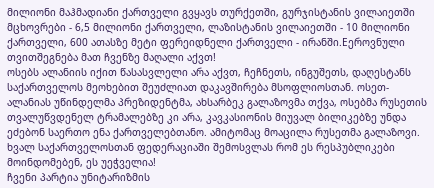მილიონი მაჰმადიანი ქართველი გვყავს თურქეთში, გურჯისტანის ვილაიეთში მცხოვრები - 6,5 მილიონი ქართველი, ლაზისტანის ვილაიეთში - 10 მილიონი ქართველი, 600 ათასზე მეტი ფერეიდნელი ქართველი - ირანში.Eეროვნული თვითშეგნება მათ ჩვენზე მაღალი აქვთ!
ოსებს ალანიის იქით წასასვლელი არა აქვთ, ჩეჩნეთს, ინგუშეთს, დაღესტანს საქართველოს მეოხებით შეუძლიათ დაკავშირება მსოფლიოსთან. ოსეთ-ალანიას უწინდელმა პრეზიდენტმა, ახსარბეკ გალაზოვმა თქვა, ოსებმა რუსეთის თვალუწვდენელ ტრამალებზე კი არა, კავკასიონის მიუვალ ბილიკებზე უნდა ეძებონ საერთო ენა ქართველებთანო. ამიტომაც მოაცილა რუსეთმა გალაზოვი. ხვალ საქართველოსთან ფედერაციაში შემოსვლას რომ ეს რესპუბლიკები მოინდომებენ, ეს უეჭველია!
ჩვენი პარტია უნიტარიზმის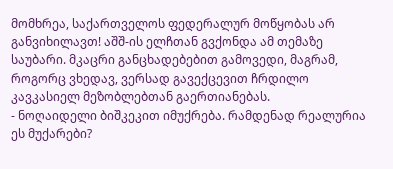მომხრეა, საქართველოს ფედერალურ მოწყობას არ განვიხილავთ! აშშ-ის ელჩთან გვქონდა ამ თემაზე საუბარი. მკაცრი განცხადებებით გამოვედი, მაგრამ, როგორც ვხედავ, ვერსად გავექცევით ჩრდილო კავკასიელ მეზობლებთან გაერთიანებას.
- ნოღაიდელი ბიშკეკით იმუქრება. რამდენად რეალურია ეს მუქარები?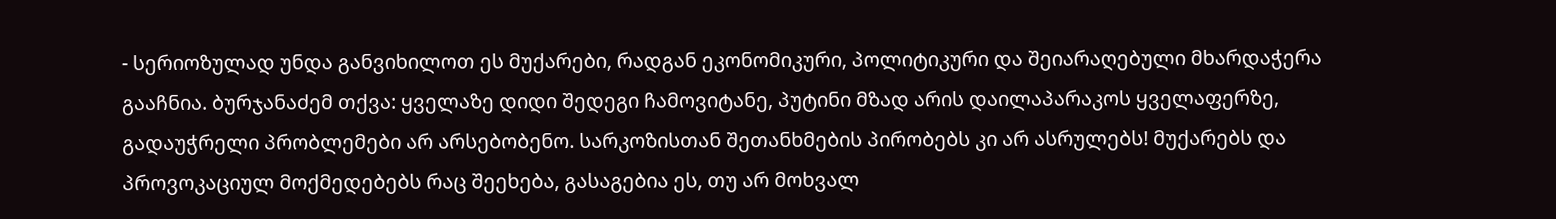- სერიოზულად უნდა განვიხილოთ ეს მუქარები, რადგან ეკონომიკური, პოლიტიკური და შეიარაღებული მხარდაჭერა გააჩნია. ბურჯანაძემ თქვა: ყველაზე დიდი შედეგი ჩამოვიტანე, პუტინი მზად არის დაილაპარაკოს ყველაფერზე, გადაუჭრელი პრობლემები არ არსებობენო. სარკოზისთან შეთანხმების პირობებს კი არ ასრულებს! მუქარებს და პროვოკაციულ მოქმედებებს რაც შეეხება, გასაგებია ეს, თუ არ მოხვალ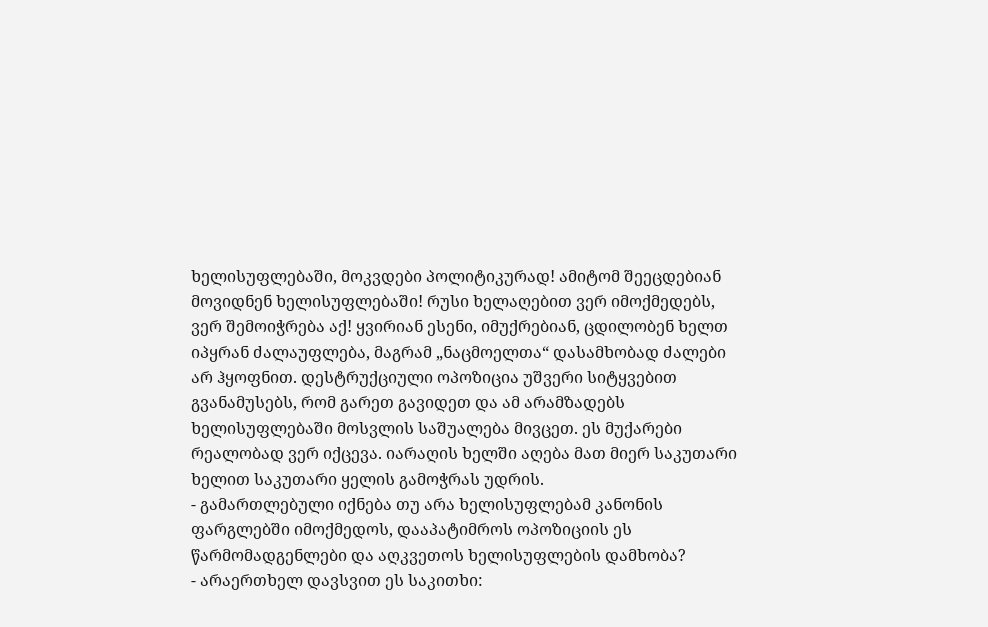ხელისუფლებაში, მოკვდები პოლიტიკურად! ამიტომ შეეცდებიან მოვიდნენ ხელისუფლებაში! რუსი ხელაღებით ვერ იმოქმედებს, ვერ შემოიჭრება აქ! ყვირიან ესენი, იმუქრებიან, ცდილობენ ხელთ იპყრან ძალაუფლება, მაგრამ „ნაცმოელთა“ დასამხობად ძალები არ ჰყოფნით. დესტრუქციული ოპოზიცია უშვერი სიტყვებით გვანამუსებს, რომ გარეთ გავიდეთ და ამ არამზადებს ხელისუფლებაში მოსვლის საშუალება მივცეთ. ეს მუქარები რეალობად ვერ იქცევა. იარაღის ხელში აღება მათ მიერ საკუთარი ხელით საკუთარი ყელის გამოჭრას უდრის.
- გამართლებული იქნება თუ არა ხელისუფლებამ კანონის ფარგლებში იმოქმედოს, დააპატიმროს ოპოზიციის ეს წარმომადგენლები და აღკვეთოს ხელისუფლების დამხობა?
- არაერთხელ დავსვით ეს საკითხი: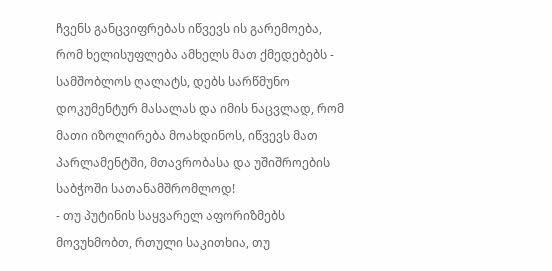ჩვენს განცვიფრებას იწვევს ის გარემოება, რომ ხელისუფლება ამხელს მათ ქმედებებს - სამშობლოს ღალატს, დებს სარწმუნო დოკუმენტურ მასალას და იმის ნაცვლად, რომ მათი იზოლირება მოახდინოს, იწვევს მათ პარლამენტში, მთავრობასა და უშიშროების საბჭოში სათანამშრომლოდ!
- თუ პუტინის საყვარელ აფორიზმებს მოვუხმობთ, რთული საკითხია, თუ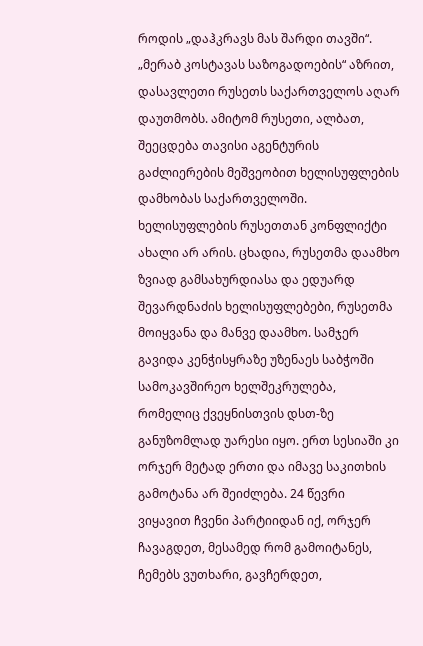როდის „დაჰკრავს მას შარდი თავში“. „მერაბ კოსტავას საზოგადოების“ აზრით, დასავლეთი რუსეთს საქართველოს აღარ დაუთმობს. ამიტომ რუსეთი, ალბათ, შეეცდება თავისი აგენტურის გაძლიერების მეშვეობით ხელისუფლების დამხობას საქართველოში.
ხელისუფლების რუსეთთან კონფლიქტი ახალი არ არის. ცხადია, რუსეთმა დაამხო ზვიად გამსახურდიასა და ედუარდ შევარდნაძის ხელისუფლებები, რუსეთმა მოიყვანა და მანვე დაამხო. სამჯერ გავიდა კენჭისყრაზე უზენაეს საბჭოში სამოკავშირეო ხელშეკრულება, რომელიც ქვეყნისთვის დსთ-ზე განუზომლად უარესი იყო. ერთ სესიაში კი ორჯერ მეტად ერთი და იმავე საკითხის გამოტანა არ შეიძლება. 24 წევრი ვიყავით ჩვენი პარტიიდან იქ, ორჯერ ჩავაგდეთ, მესამედ რომ გამოიტანეს, ჩემებს ვუთხარი, გავჩერდეთ,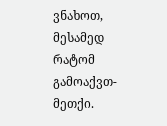ვნახოთ, მესამედ რატომ გამოაქვთ-მეთქი.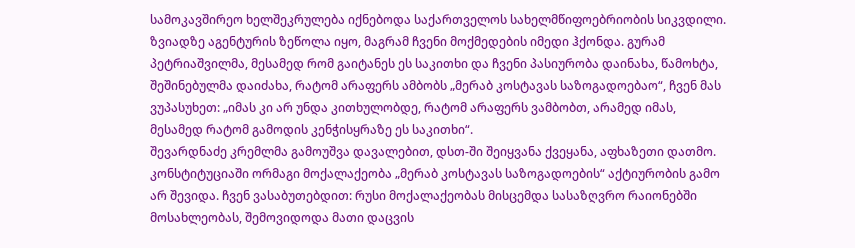სამოკავშირეო ხელშეკრულება იქნებოდა საქართველოს სახელმწიფოებრიობის სიკვდილი. ზვიადზე აგენტურის ზეწოლა იყო, მაგრამ ჩვენი მოქმედების იმედი ჰქონდა. გურამ პეტრიაშვილმა, მესამედ რომ გაიტანეს ეს საკითხი და ჩვენი პასიურობა დაინახა, წამოხტა, შეშინებულმა დაიძახა, რატომ არაფერს ამბობს „მერაბ კოსტავას საზოგადოებაო“, ჩვენ მას ვუპასუხეთ: „იმას კი არ უნდა კითხულობდე, რატომ არაფერს ვამბობთ, არამედ იმას, მესამედ რატომ გამოდის კენჭისყრაზე ეს საკითხი“.
შევარდნაძე კრემლმა გამოუშვა დავალებით, დსთ-ში შეიყვანა ქვეყანა, აფხაზეთი დათმო. კონსტიტუციაში ორმაგი მოქალაქეობა „მერაბ კოსტავას საზოგადოების“ აქტიურობის გამო არ შევიდა. ჩვენ ვასაბუთებდით: რუსი მოქალაქეობას მისცემდა სასაზღვრო რაიონებში მოსახლეობას, შემოვიდოდა მათი დაცვის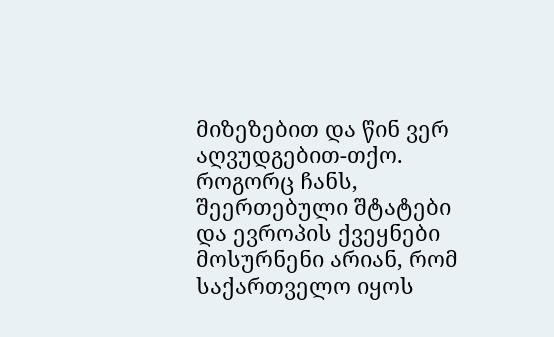მიზეზებით და წინ ვერ აღვუდგებით-თქო.
როგორც ჩანს, შეერთებული შტატები და ევროპის ქვეყნები მოსურნენი არიან, რომ საქართველო იყოს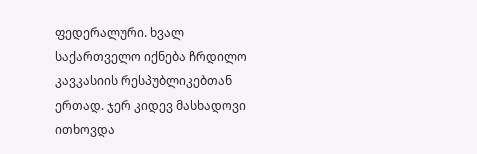ფედერალური. ხვალ საქართველო იქნება ჩრდილო კავკასიის რესპუბლიკებთან ერთად. ჯერ კიდევ მასხადოვი ითხოვდა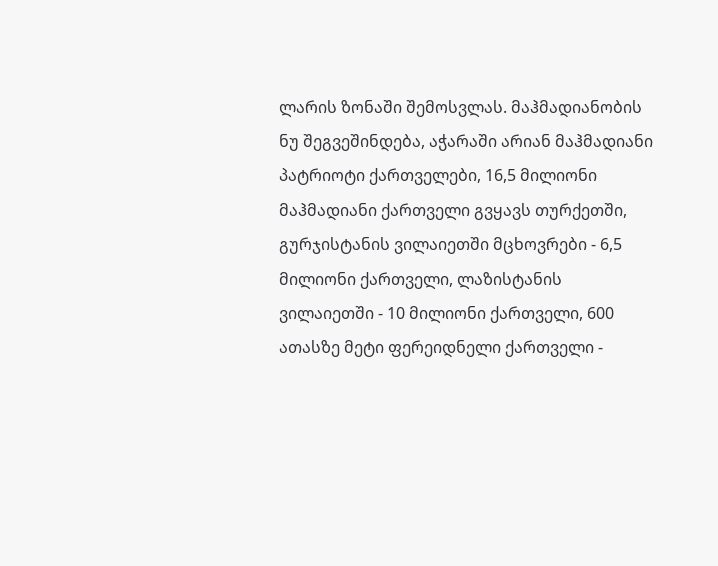ლარის ზონაში შემოსვლას. მაჰმადიანობის ნუ შეგვეშინდება, აჭარაში არიან მაჰმადიანი პატრიოტი ქართველები, 16,5 მილიონი მაჰმადიანი ქართველი გვყავს თურქეთში, გურჯისტანის ვილაიეთში მცხოვრები - 6,5 მილიონი ქართველი, ლაზისტანის ვილაიეთში - 10 მილიონი ქართველი, 600 ათასზე მეტი ფერეიდნელი ქართველი -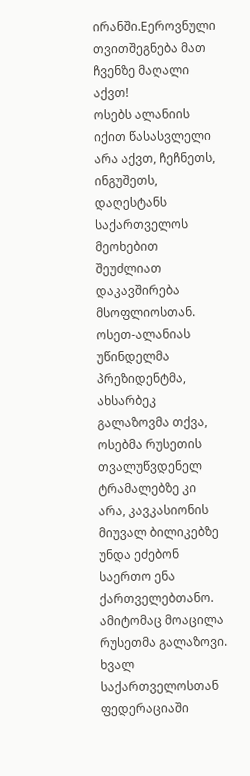ირანში.Eეროვნული თვითშეგნება მათ ჩვენზე მაღალი აქვთ!
ოსებს ალანიის იქით წასასვლელი არა აქვთ, ჩეჩნეთს, ინგუშეთს, დაღესტანს საქართველოს მეოხებით შეუძლიათ დაკავშირება მსოფლიოსთან. ოსეთ-ალანიას უწინდელმა პრეზიდენტმა, ახსარბეკ გალაზოვმა თქვა, ოსებმა რუსეთის თვალუწვდენელ ტრამალებზე კი არა, კავკასიონის მიუვალ ბილიკებზე უნდა ეძებონ საერთო ენა ქართველებთანო. ამიტომაც მოაცილა რუსეთმა გალაზოვი. ხვალ საქართველოსთან ფედერაციაში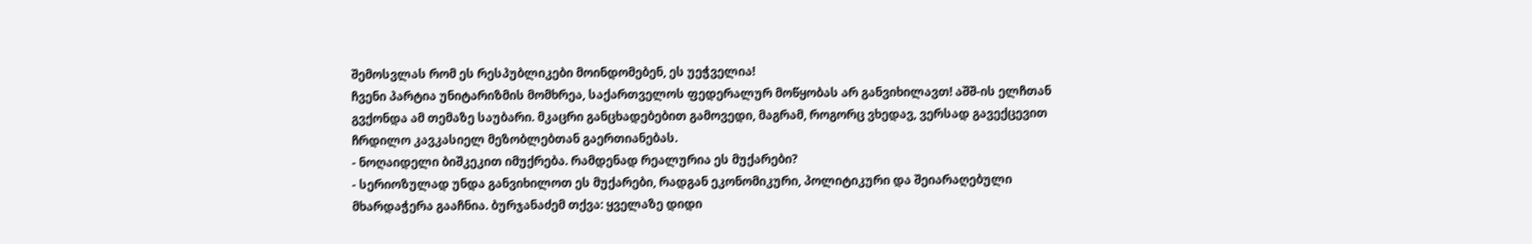შემოსვლას რომ ეს რესპუბლიკები მოინდომებენ, ეს უეჭველია!
ჩვენი პარტია უნიტარიზმის მომხრეა, საქართველოს ფედერალურ მოწყობას არ განვიხილავთ! აშშ-ის ელჩთან გვქონდა ამ თემაზე საუბარი. მკაცრი განცხადებებით გამოვედი, მაგრამ, როგორც ვხედავ, ვერსად გავექცევით ჩრდილო კავკასიელ მეზობლებთან გაერთიანებას.
- ნოღაიდელი ბიშკეკით იმუქრება. რამდენად რეალურია ეს მუქარები?
- სერიოზულად უნდა განვიხილოთ ეს მუქარები, რადგან ეკონომიკური, პოლიტიკური და შეიარაღებული მხარდაჭერა გააჩნია. ბურჯანაძემ თქვა: ყველაზე დიდი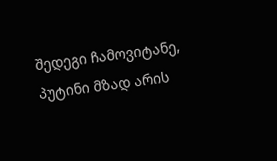შედეგი ჩამოვიტანე, პუტინი მზად არის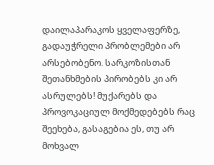დაილაპარაკოს ყველაფერზე, გადაუჭრელი პრობლემები არ არსებობენო. სარკოზისთან შეთანხმების პირობებს კი არ ასრულებს! მუქარებს და პროვოკაციულ მოქმედებებს რაც შეეხება, გასაგებია ეს, თუ არ მოხვალ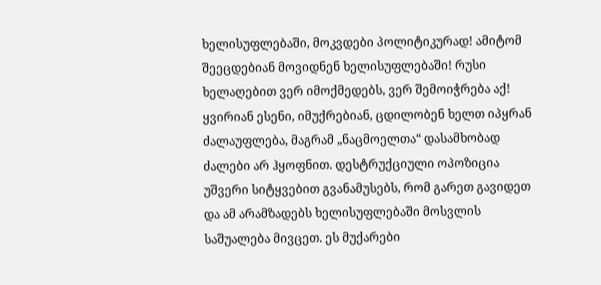ხელისუფლებაში, მოკვდები პოლიტიკურად! ამიტომ შეეცდებიან მოვიდნენ ხელისუფლებაში! რუსი ხელაღებით ვერ იმოქმედებს, ვერ შემოიჭრება აქ! ყვირიან ესენი, იმუქრებიან, ცდილობენ ხელთ იპყრან ძალაუფლება, მაგრამ „ნაცმოელთა“ დასამხობად ძალები არ ჰყოფნით. დესტრუქციული ოპოზიცია უშვერი სიტყვებით გვანამუსებს, რომ გარეთ გავიდეთ და ამ არამზადებს ხელისუფლებაში მოსვლის საშუალება მივცეთ. ეს მუქარები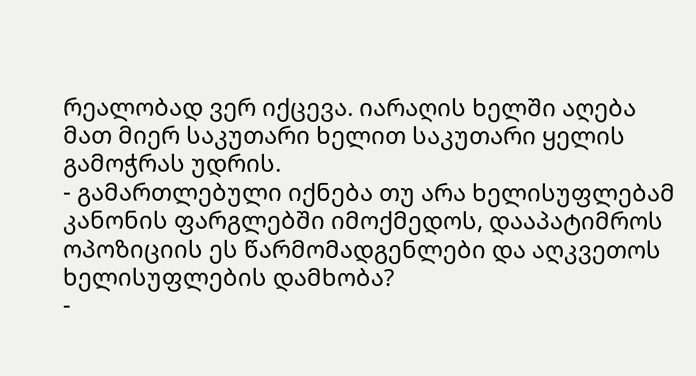რეალობად ვერ იქცევა. იარაღის ხელში აღება მათ მიერ საკუთარი ხელით საკუთარი ყელის გამოჭრას უდრის.
- გამართლებული იქნება თუ არა ხელისუფლებამ კანონის ფარგლებში იმოქმედოს, დააპატიმროს ოპოზიციის ეს წარმომადგენლები და აღკვეთოს ხელისუფლების დამხობა?
-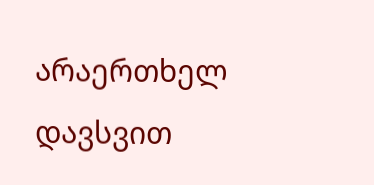არაერთხელ დავსვით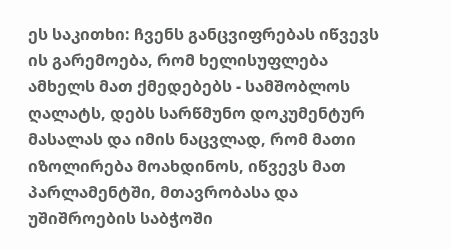ეს საკითხი: ჩვენს განცვიფრებას იწვევს ის გარემოება, რომ ხელისუფლება ამხელს მათ ქმედებებს - სამშობლოს ღალატს, დებს სარწმუნო დოკუმენტურ მასალას და იმის ნაცვლად, რომ მათი იზოლირება მოახდინოს, იწვევს მათ პარლამენტში, მთავრობასა და უშიშროების საბჭოში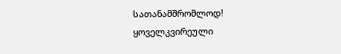სათანამშრომლოდ!
ყოველკვირეული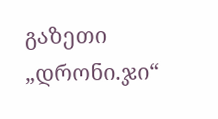გაზეთი „დრონი.ჯი“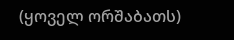(ყოველ ორშაბათს)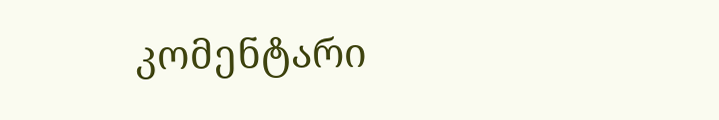კომენტარი